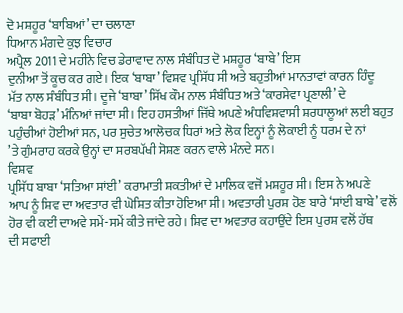ਦੋ ਮਸ਼ਹੂਰ ‘ਬਾਬਿਆਂ’ ਦਾ ਚਲਾਣਾ
ਧਿਆਨ ਮੰਗਦੇ ਕੁਝ ਵਿਚਾਰ
ਅਪ੍ਰੈਲ 2011 ਦੇ ਮਹੀਨੇ ਵਿਚ ਡੇਰਾਵਾਦ ਨਾਲ ਸੰਬੰਧਿਤ ਦੋ ਮਸ਼ਹੂਰ ‘ਬਾਬੇ’ ਇਸ
ਦੁਨੀਆ ਤੋਂ ਕੂਚ ਕਰ ਗਏ। ਇਕ ‘ਬਾਬਾ’ ਵਿਸ਼ਵ ਪ੍ਰਸਿੱਧ ਸੀ ਅਤੇ ਬਹੁਤੀਆਂ ਮਾਨਤਾਵਾਂ ਕਾਰਨ ਹਿੰਦੂ
ਮੱਤ ਨਾਲ ਸੰਬੰਧਿਤ ਸੀ। ਦੂਜੇ ‘ਬਾਬਾ’ ਸਿੱਖ ਕੌਮ ਨਾਲ ਸੰਬੰਧਿਤ ਅਤੇ ‘ਕਾਰਸੇਵਾ ਪ੍ਰਣਾਲੀ’ ਦੇ
‘ਬਾਬਾ ਬੋਹੜ’ ਮੰਨਿਆਂ ਜਾਂਦਾ ਸੀ। ਇਹ ਹਸਤੀਆਂ ਜਿੱਥੇ ਅਪਣੇ ਅੰਧਵਿਸ਼ਵਾਸੀ ਸ਼ਰਧਾਲੂਆਂ ਲਈ ਬਹੁਤ
ਪਹੁੰਚੀਆਂ ਹੋਈਆਂ ਸਨ, ਪਰ ਸੁਚੇਤ ਆਲੋਚਕ ਧਿਰਾਂ ਅਤੇ ਲੋਕ ਇਨ੍ਹਾਂ ਨੂੰ ਲੋਕਾਈ ਨੂੰ ਧਰਮ ਦੇ ਨਾਂ
’ਤੇ ਗੁੰਮਰਾਹ ਕਰਕੇ ਉਨ੍ਹਾਂ ਦਾ ਸਰਬਪੱਖੀ ਸੋਸ਼ਣ ਕਰਨ ਵਾਲੇ ਮੰਨਦੇ ਸਨ।
ਵਿਸ਼ਵ
ਪ੍ਰਸਿੱਧ ਬਾਬਾ ‘ਸਤਿਆ ਸਾਂਈ’ ਕਰਾਮਾਤੀ ਸ਼ਕਤੀਆਂ ਦੇ ਮਾਲਿਕ ਵਜੋਂ ਮਸ਼ਹੂਰ ਸੀ। ਇਸ ਨੇ ਅਪਣੇ
ਆਪ ਨੂੰ ਸ਼ਿਵ ਦਾ ਅਵਤਾਰ ਵੀ ਘੋਸ਼ਿਤ ਕੀਤਾ ਹੋਇਆ ਸੀ। ਅਵਤਾਰੀ ਪੁਰਸ਼ ਹੋਣ ਬਾਰੇ ‘ਸਾਂਈ ਬਾਬੇ’ ਵਲੋਂ
ਹੋਰ ਵੀ ਕਈਂ ਦਾਅਵੇ ਸਮੇਂ-ਸਮੇਂ ਕੀਤੇ ਜਾਂਦੇ ਰਹੇ। ਸ਼ਿਵ ਦਾ ਅਵਤਾਰ ਕਹਾਉਂਦੇ ਇਸ ਪੁਰਸ਼ ਵਲੋਂ ਹੱਥ
ਦੀ ਸਫਾਈ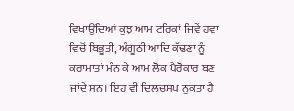ਵਿਖਾਉਂਦਿਆਂ ਕੁਝ ਆਮ ਟਰਿਕਾਂ ਜਿਵੇਂ ਹਵਾ ਵਿਚੋਂ ਬਿਭੂਤੀ, ਅੰਗੂਠੀ ਆਦਿ ਕੱਢਣਾ ਨੂੰ
ਕਰਾਮਾਤਾਂ ਮੰਨ ਕੇ ਆਮ ਲੋਕ ਪੈਰੋਕਾਰ ਬਣ ਜਾਂਦੇ ਸਨ। ਇਹ ਵੀ ਦਿਲਚਸਪ ਨੁਕਤਾ ਹੈ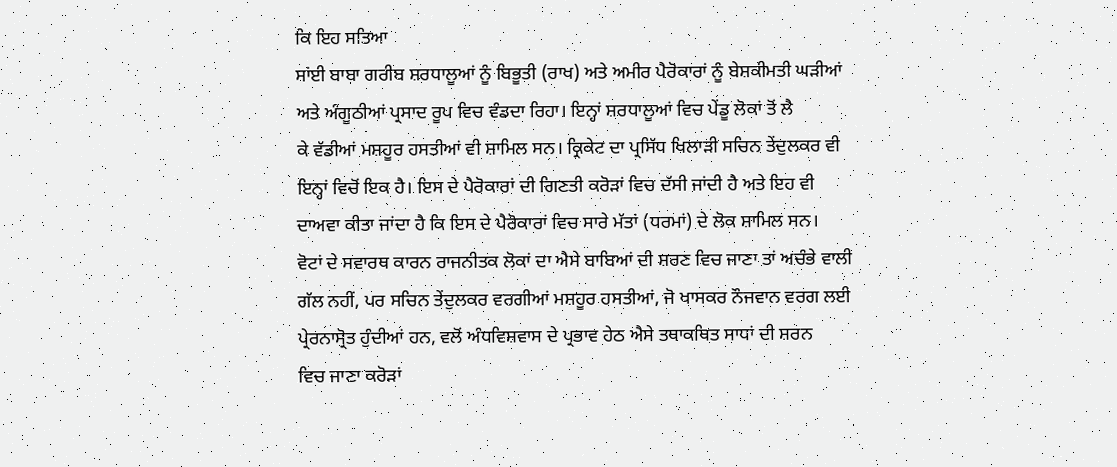ਕਿ ਇਹ ਸਤਿਆ
ਸਾਂਈ ਬਾਬਾ ਗਰੀਬ ਸ਼ਰਧਾਲੂਆਂ ਨੂੰ ਬਿਭੂਤੀ (ਰਾਖ) ਅਤੇ ਅਮੀਰ ਪੈਰੋਕਾਰਾਂ ਨੂੰ ਬੇਸ਼ਕੀਮਤੀ ਘੜੀਆਂ
ਅਤੇ ਅੰਗੂਠੀਆਂ ਪ੍ਰਸਾਦ ਰੂਪ ਵਿਚ ਵੰਡਦਾ ਰਿਹਾ। ਇਨ੍ਹਾਂ ਸ਼ਰਧਾਲੂਆਂ ਵਿਚ ਪੇਂਡੂ ਲੋਕਾਂ ਤੋਂ ਲੈ
ਕੇ ਵੱਡੀਆਂ ਮਸ਼ਹੂਰ ਹਸਤੀਆਂ ਵੀ ਸ਼ਾਮਿਲ ਸਨ। ਕ੍ਰਿਕੇਟ ਦਾ ਪ੍ਰਸਿੱਧ ਖਿਲਾੜੀ ਸਚਿਨ ਤੇਂਦੁਲਕਰ ਵੀ
ਇਨ੍ਹਾਂ ਵਿਚੋਂ ਇਕ ਹੈ। ਇਸ ਦੇ ਪੈਰੋਕਾਰਾਂ ਦੀ ਗਿਣਤੀ ਕਰੋੜਾਂ ਵਿਚ ਦੱਸੀ ਜਾਂਦੀ ਹੈ ਅਤੇ ਇਹ ਵੀ
ਦਾਅਵਾ ਕੀਤਾ ਜਾਂਦਾ ਹੈ ਕਿ ਇਸ ਦੇ ਪੈਰੋਕਾਰਾਂ ਵਿਚ ਸਾਰੇ ਮੱਤਾਂ (ਧਰਮਾਂ) ਦੇ ਲੋਕ ਸ਼ਾਮਿਲ ਸਨ।
ਵੋਟਾਂ ਦੇ ਸਵਾਰਥ ਕਾਰਨ ਰਾਜਨੀਤਕ ਲੋਕਾਂ ਦਾ ਐਸੇ ਬਾਬਿਆਂ ਦੀ ਸ਼ਰਣ ਵਿਚ ਜਾਣਾ ਤਾਂ ਅਚੰਭੇ ਵਾਲੀ
ਗੱਲ ਨਹੀਂ, ਪਰ ਸਚਿਨ ਤੇਂਦੁਲਕਰ ਵਰਗੀਆਂ ਮਸ਼ਹੂਰ ਹਸਤੀਆਂ, ਜੋ ਖਾਸਕਰ ਨੌਜਵਾਨ ਵਰਗ ਲਈ
ਪ੍ਰੇਰਨਾਸ੍ਰੋਤ ਹੁੰਦੀਆਂ ਹਨ, ਵਲੋਂ ਅੰਧਵਿਸ਼ਵਾਸ ਦੇ ਪ੍ਰਭਾਵ ਹੇਠ ਐਸੇ ਤਥਾਕਥਿਤ ਸਾਧਾਂ ਦੀ ਸ਼ਰਨ
ਵਿਚ ਜਾਣਾ ਕਰੋੜਾਂ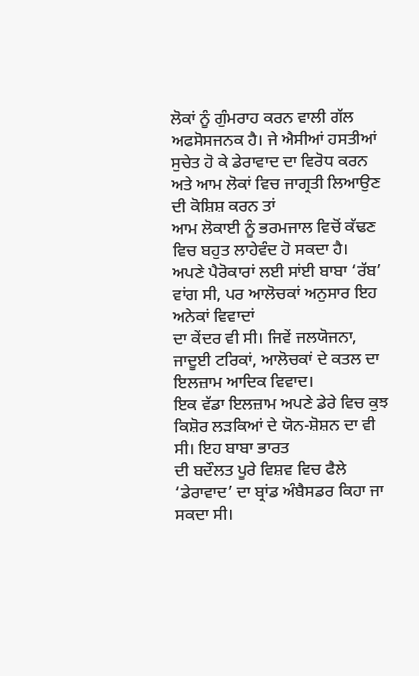ਲੋਕਾਂ ਨੂੰ ਗੁੰਮਰਾਹ ਕਰਨ ਵਾਲੀ ਗੱਲ ਅਫਸੋਸਜਨਕ ਹੈ। ਜੇ ਐਸੀਆਂ ਹਸਤੀਆਂ
ਸੁਚੇਤ ਹੋ ਕੇ ਡੇਰਾਵਾਦ ਦਾ ਵਿਰੋਧ ਕਰਨ ਅਤੇ ਆਮ ਲੋਕਾਂ ਵਿਚ ਜਾਗ੍ਰਤੀ ਲਿਆਉਣ ਦੀ ਕੋਸ਼ਿਸ਼ ਕਰਨ ਤਾਂ
ਆਮ ਲੋਕਾਈ ਨੂੰ ਭਰਮਜਾਲ ਵਿਚੋਂ ਕੱਢਣ ਵਿਚ ਬਹੁਤ ਲਾਹੇਵੰਦ ਹੋ ਸਕਦਾ ਹੈ।
ਅਪਣੇ ਪੈਰੋਕਾਰਾਂ ਲਈ ਸਾਂਈ ਬਾਬਾ ‘ਰੱਬ’ ਵਾਂਗ ਸੀ, ਪਰ ਆਲੋਚਕਾਂ ਅਨੁਸਾਰ ਇਹ ਅਨੇਕਾਂ ਵਿਵਾਦਾਂ
ਦਾ ਕੇਂਦਰ ਵੀ ਸੀ। ਜਿਵੇਂ ਜਲਯੋਜਨਾ, ਜਾਦੂਈ ਟਰਿਕਾਂ, ਆਲੋਚਕਾਂ ਦੇ ਕਤਲ ਦਾ ਇਲਜ਼ਾਮ ਆਦਿਕ ਵਿਵਾਦ।
ਇਕ ਵੱਡਾ ਇਲਜ਼ਾਮ ਅਪਣੇ ਡੇਰੇ ਵਿਚ ਕੁਝ ਕਿਸ਼ੋਰ ਲੜਕਿਆਂ ਦੇ ਯੋਨ-ਸ਼ੋਸ਼ਨ ਦਾ ਵੀ ਸੀ। ਇਹ ਬਾਬਾ ਭਾਰਤ
ਦੀ ਬਦੌਲਤ ਪੂਰੇ ਵਿਸ਼ਵ ਵਿਚ ਫੈਲੇ ‘ਡੇਰਾਵਾਦ’ ਦਾ ਬ੍ਰਾਂਡ ਅੰਬੈਸਡਰ ਕਿਹਾ ਜਾ ਸਕਦਾ ਸੀ।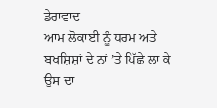ਡੇਰਾਵਾਦ
ਆਮ ਲੋਕਾਈ ਨੂੰ ਧਰਮ ਅਤੇ ਬਖਸ਼ਿਸ਼ਾਂ ਦੇ ਨਾਂ ’ਤੇ ਪਿੱਛੇ ਲਾ ਕੇ ਉਸ ਦਾ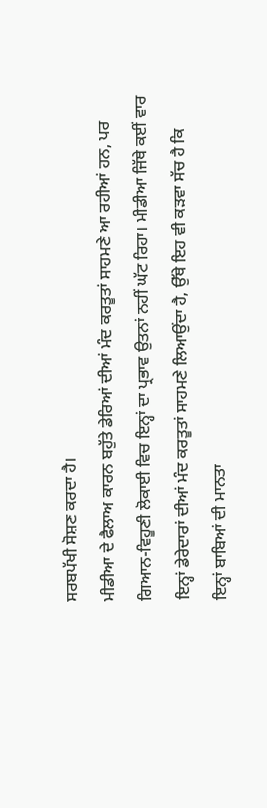ਸਰਬਪੱਖੀ ਸੋਸ਼ਣ ਕਰਦਾ ਹੈ।
ਮੀਡੀਆ ਦੇ ਫੈਲਾਅ ਕਾਰਨ ਬਹੁੱਤੇ ਡੇਰਿਆਂ ਦੀਆਂ ਮੰਦ ਕਰਤੂਤਾਂ ਸਾਹਮਣੇ ਆ ਰਹੀਆਂ ਹਨ, ਪਰ
ਗਿਆਨ-ਵਿਹੂਣੀ ਲੋਕਾਈ ਵਿਚ ਇਨ੍ਹਾਂ ਦਾ ਪ੍ਰਭਾਵ ਉਤਨਾਂ ਨਹੀਂ ਘੱਟ ਰਿਹਾ। ਮੀਡੀਆ ਜਿੱਥੇ ਕਈਂ ਵਾਰ
ਇਨ੍ਹਾਂ ਡੇਰੇਦਾਰਾਂ ਦੀਆਂ ਮੰਦ ਕਰਤੂਤਾਂ ਸਾਹਮਣੇ ਲਿਆਉਂਦਾ ਹੈ, ਉੱਥੇ ਇਹ ਵੀ ਕੜਵਾ ਸੱਚ ਹੈ ਕਿ
ਇਨ੍ਹਾਂ ਬਾਬਿਆਂ ਦੀ ਮਾਨਤਾ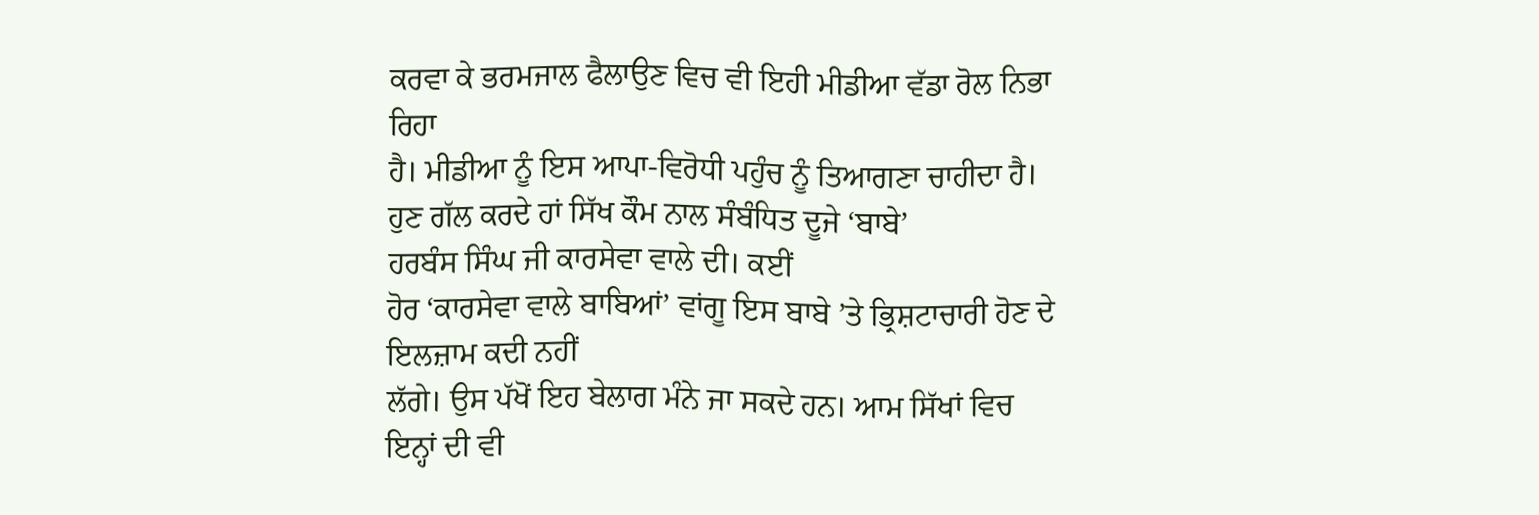ਕਰਵਾ ਕੇ ਭਰਮਜਾਲ ਫੈਲਾਉਣ ਵਿਚ ਵੀ ਇਹੀ ਮੀਡੀਆ ਵੱਡਾ ਰੋਲ ਨਿਭਾ ਰਿਹਾ
ਹੈ। ਮੀਡੀਆ ਨੂੰ ਇਸ ਆਪਾ-ਵਿਰੋਧੀ ਪਹੁੰਚ ਨੂੰ ਤਿਆਗਣਾ ਚਾਹੀਦਾ ਹੈ।
ਹੁਣ ਗੱਲ ਕਰਦੇ ਹਾਂ ਸਿੱਖ ਕੌਮ ਨਾਲ ਸੰਬੰਧਿਤ ਦੂਜੇ ‘ਬਾਬੇ’
ਹਰਬੰਸ ਸਿੰਘ ਜੀ ਕਾਰਸੇਵਾ ਵਾਲੇ ਦੀ। ਕਈਂ
ਹੋਰ ‘ਕਾਰਸੇਵਾ ਵਾਲੇ ਬਾਬਿਆਂ’ ਵਾਂਗੂ ਇਸ ਬਾਬੇ ’ਤੇ ਭ੍ਰਿਸ਼ਟਾਚਾਰੀ ਹੋਣ ਦੇ ਇਲਜ਼ਾਮ ਕਦੀ ਨਹੀਂ
ਲੱਗੇ। ਉਸ ਪੱਖੋਂ ਇਹ ਬੇਲਾਗ ਮੰਨੇ ਜਾ ਸਕਦੇ ਹਨ। ਆਮ ਸਿੱਖਾਂ ਵਿਚ ਇਨ੍ਹਾਂ ਦੀ ਵੀ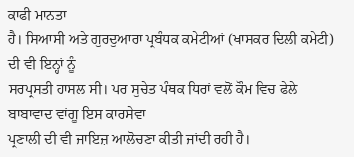ਕਾਫੀ ਮਾਨਤਾ
ਹੈ। ਸਿਆਸੀ ਅਤੇ ਗੁਰਦੁਆਰਾ ਪ੍ਰਬੰਧਕ ਕਮੇਟੀਆਂ (ਖਾਸਕਰ ਦਿਲੀ ਕਮੇਟੀ) ਦੀ ਵੀ ਇਨ੍ਹਾਂ ਨੂੰ
ਸਰਪ੍ਰਸਤੀ ਹਾਸਲ ਸੀ। ਪਰ ਸੁਚੇਤ ਪੰਥਕ ਧਿਰਾਂ ਵਲੋਂ ਕੌਮ ਵਿਚ ਫੇਲੇ ਬਾਬਾਵਾਦ ਵਾਂਗੂ ਇਸ ਕਾਰਸੇਵਾ
ਪ੍ਰਣਾਲੀ ਦੀ ਵੀ ਜਾਇਜ਼ ਆਲੋਚਣਾ ਕੀਤੀ ਜਾਂਦੀ ਰਹੀ ਹੈ।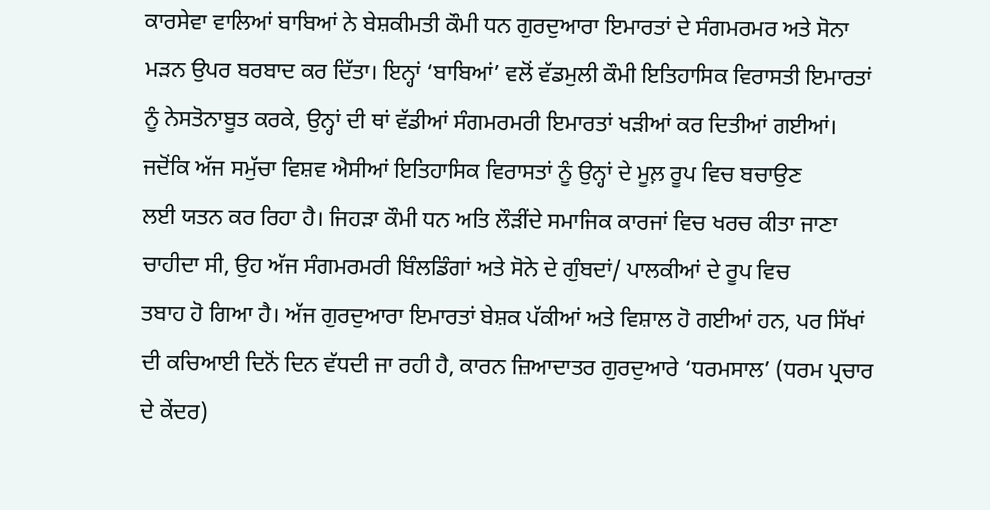ਕਾਰਸੇਵਾ ਵਾਲਿਆਂ ਬਾਬਿਆਂ ਨੇ ਬੇਸ਼ਕੀਮਤੀ ਕੌਮੀ ਧਨ ਗੁਰਦੁਆਰਾ ਇਮਾਰਤਾਂ ਦੇ ਸੰਗਮਰਮਰ ਅਤੇ ਸੋਨਾ
ਮੜਨ ਉਪਰ ਬਰਬਾਦ ਕਰ ਦਿੱਤਾ। ਇਨ੍ਹਾਂ ‘ਬਾਬਿਆਂ’ ਵਲੋਂ ਵੱਡਮੁਲੀ ਕੌਮੀ ਇਤਿਹਾਸਿਕ ਵਿਰਾਸਤੀ ਇਮਾਰਤਾਂ
ਨੂੰ ਨੇਸਤੋਨਾਬੂਤ ਕਰਕੇ, ਉਨ੍ਹਾਂ ਦੀ ਥਾਂ ਵੱਡੀਆਂ ਸੰਗਮਰਮਰੀ ਇਮਾਰਤਾਂ ਖੜੀਆਂ ਕਰ ਦਿਤੀਆਂ ਗਈਆਂ।
ਜਦੋਂਕਿ ਅੱਜ ਸਮੁੱਚਾ ਵਿਸ਼ਵ ਐਸੀਆਂ ਇਤਿਹਾਸਿਕ ਵਿਰਾਸਤਾਂ ਨੂੰ ਉਨ੍ਹਾਂ ਦੇ ਮੂਲ਼ ਰੂਪ ਵਿਚ ਬਚਾਉਣ
ਲਈ ਯਤਨ ਕਰ ਰਿਹਾ ਹੈ। ਜਿਹੜਾ ਕੌਮੀ ਧਨ ਅਤਿ ਲੌੜੀਂਦੇ ਸਮਾਜਿਕ ਕਾਰਜਾਂ ਵਿਚ ਖਰਚ ਕੀਤਾ ਜਾਣਾ
ਚਾਹੀਦਾ ਸੀ, ਉਹ ਅੱਜ ਸੰਗਮਰਮਰੀ ਬਿੰਲਡਿੰਗਾਂ ਅਤੇ ਸੋਨੇ ਦੇ ਗੁੰਬਦਾਂ/ ਪਾਲਕੀਆਂ ਦੇ ਰੂਪ ਵਿਚ
ਤਬਾਹ ਹੋ ਗਿਆ ਹੈ। ਅੱਜ ਗੁਰਦੁਆਰਾ ਇਮਾਰਤਾਂ ਬੇਸ਼ਕ ਪੱਕੀਆਂ ਅਤੇ ਵਿਸ਼ਾਲ ਹੋ ਗਈਆਂ ਹਨ, ਪਰ ਸਿੱਖਾਂ
ਦੀ ਕਚਿਆਈ ਦਿਨੋਂ ਦਿਨ ਵੱਧਦੀ ਜਾ ਰਹੀ ਹੈ, ਕਾਰਨ ਜ਼ਿਆਦਾਤਰ ਗੁਰਦੁਆਰੇ ‘ਧਰਮਸਾਲ’ (ਧਰਮ ਪ੍ਰਚਾਰ
ਦੇ ਕੇਂਦਰ)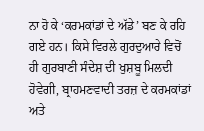ਨਾ ਹੋ ਕੇ ‘ਕਰਮਕਾਂਡਾਂ ਦੇ ਅੱਡੇ’ ਬਣ ਕੇ ਰਹਿ ਗਏ ਹਨ। ਕਿਸੇ ਵਿਰਲੇ ਗੁਰਦੁਆਰੇ ਵਿਚੋਂ
ਹੀ ਗੁਰਬਾਣੀ ਸੰਦੇਸ਼ ਦੀ ਖੁਸ਼ਬੂ ਮਿਲਦੀ ਹੋਵੇਗੀ, ਬ੍ਰਾਹਮਣਵਾਦੀ ਤਰਜ਼ ਦੇ ਕਰਮਕਾਂਡਾਂ ਅਤੇ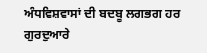ਅੰਧਵਿਸ਼ਵਾਸਾਂ ਦੀ ਬਦਬੂ ਲਗਭਗ ਹਰ ਗੁਰਦੁਆਰੇ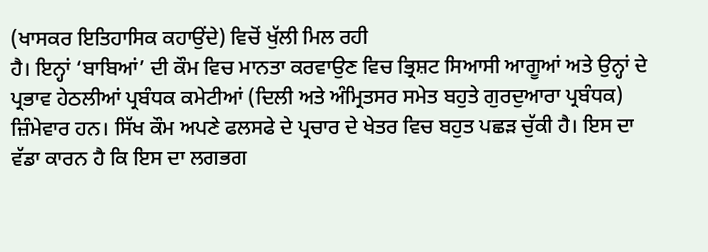(ਖਾਸਕਰ ਇਤਿਹਾਸਿਕ ਕਹਾਉਂਦੇ) ਵਿਚੋਂ ਖੁੱਲੀ ਮਿਲ ਰਹੀ
ਹੈ। ਇਨ੍ਹਾਂ ‘ਬਾਬਿਆਂ’ ਦੀ ਕੌਮ ਵਿਚ ਮਾਨਤਾ ਕਰਵਾਉਣ ਵਿਚ ਭ੍ਰਿਸ਼ਟ ਸਿਆਸੀ ਆਗੂਆਂ ਅਤੇ ਉਨ੍ਹਾਂ ਦੇ
ਪ੍ਰਭਾਵ ਹੇਠਲੀਆਂ ਪ੍ਰਬੰਧਕ ਕਮੇਟੀਆਂ (ਦਿਲੀ ਅਤੇ ਅੰਮ੍ਰਿਤਸਰ ਸਮੇਤ ਬਹੁਤੇ ਗੁਰਦੁਆਰਾ ਪ੍ਰਬੰਧਕ)
ਜ਼ਿੰਮੇਵਾਰ ਹਨ। ਸਿੱਖ ਕੌਮ ਅਪਣੇ ਫਲਸਫੇ ਦੇ ਪ੍ਰਚਾਰ ਦੇ ਖੇਤਰ ਵਿਚ ਬਹੁਤ ਪਛੜ ਚੁੱਕੀ ਹੈ। ਇਸ ਦਾ
ਵੱਡਾ ਕਾਰਨ ਹੈ ਕਿ ਇਸ ਦਾ ਲਗਭਗ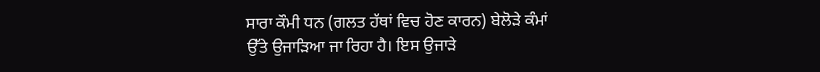ਸਾਰਾ ਕੌਮੀ ਧਨ (ਗਲਤ ਹੱਥਾਂ ਵਿਚ ਹੋਣ ਕਾਰਨ) ਬੇਲੋੜੇ ਕੰਮਾਂ
ਉੱਤੇ ਉਜਾੜਿਆ ਜਾ ਰਿਹਾ ਹੈ। ਇਸ ਉਜਾੜੇ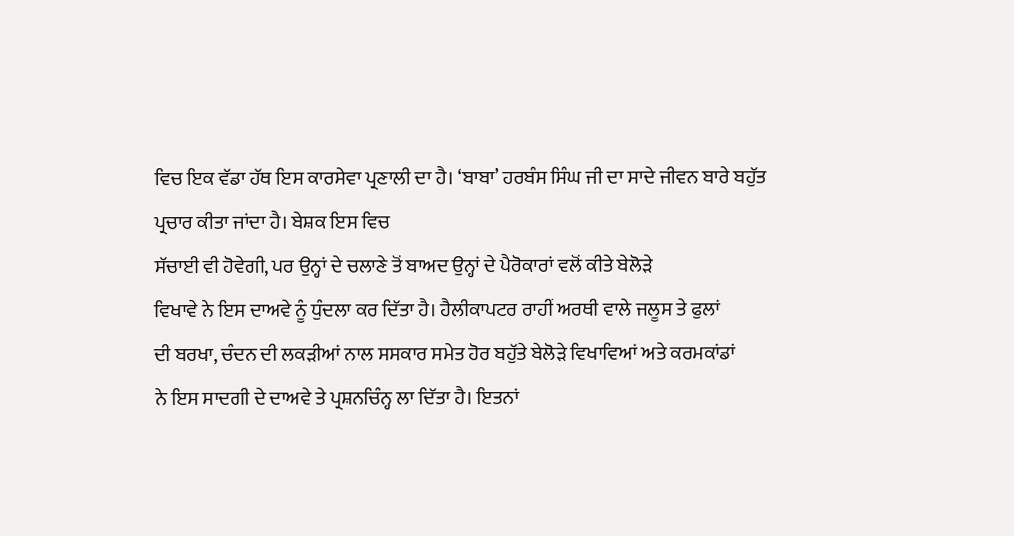ਵਿਚ ਇਕ ਵੱਡਾ ਹੱਥ ਇਸ ਕਾਰਸੇਵਾ ਪ੍ਰਣਾਲੀ ਦਾ ਹੈ। ‘ਬਾਬਾ’ ਹਰਬੰਸ ਸਿੰਘ ਜੀ ਦਾ ਸਾਦੇ ਜੀਵਨ ਬਾਰੇ ਬਹੁੱਤ ਪ੍ਰਚਾਰ ਕੀਤਾ ਜਾਂਦਾ ਹੈ। ਬੇਸ਼ਕ ਇਸ ਵਿਚ
ਸੱਚਾਈ ਵੀ ਹੋਵੇਗੀ, ਪਰ ਉਨ੍ਹਾਂ ਦੇ ਚਲਾਣੇ ਤੋਂ ਬਾਅਦ ਉਨ੍ਹਾਂ ਦੇ ਪੈਰੋਕਾਰਾਂ ਵਲੋਂ ਕੀਤੇ ਬੇਲੋੜੇ
ਵਿਖਾਵੇ ਨੇ ਇਸ ਦਾਅਵੇ ਨੂੰ ਧੁੰਦਲਾ ਕਰ ਦਿੱਤਾ ਹੈ। ਹੈਲੀਕਾਪਟਰ ਰਾਹੀਂ ਅਰਥੀ ਵਾਲੇ ਜਲੂਸ ਤੇ ਫੁਲਾਂ
ਦੀ ਬਰਖਾ, ਚੰਦਨ ਦੀ ਲਕੜੀਆਂ ਨਾਲ ਸਸਕਾਰ ਸਮੇਤ ਹੋਰ ਬਹੁੱਤੇ ਬੇਲੋੜੇ ਵਿਖਾਵਿਆਂ ਅਤੇ ਕਰਮਕਾਂਡਾਂ
ਨੇ ਇਸ ਸਾਦਗੀ ਦੇ ਦਾਅਵੇ ਤੇ ਪ੍ਰਸ਼ਨਚਿੰਨ੍ਹ ਲਾ ਦਿੱਤਾ ਹੈ। ਇਤਨਾਂ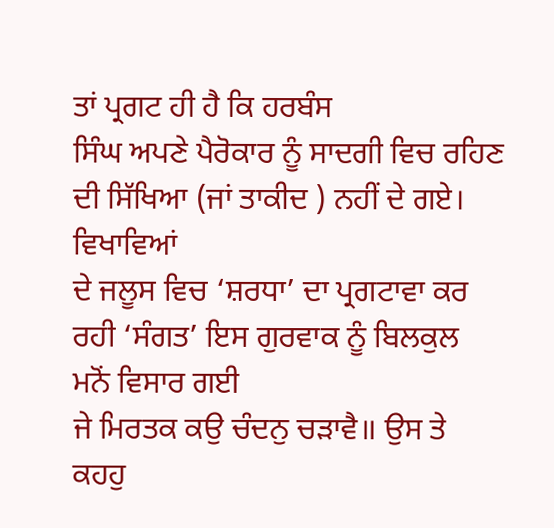ਤਾਂ ਪ੍ਰਗਟ ਹੀ ਹੈ ਕਿ ਹਰਬੰਸ
ਸਿੰਘ ਅਪਣੇ ਪੈਰੋਕਾਰ ਨੂੰ ਸਾਦਗੀ ਵਿਚ ਰਹਿਣ ਦੀ ਸਿੱਖਿਆ (ਜਾਂ ਤਾਕੀਦ ) ਨਹੀਂ ਦੇ ਗਏ। ਵਿਖਾਵਿਆਂ
ਦੇ ਜਲੂਸ ਵਿਚ ‘ਸ਼ਰਧਾ’ ਦਾ ਪ੍ਰਗਟਾਵਾ ਕਰ ਰਹੀ ‘ਸੰਗਤ’ ਇਸ ਗੁਰਵਾਕ ਨੂੰ ਬਿਲਕੁਲ ਮਨੋਂ ਵਿਸਾਰ ਗਈ
ਜੇ ਮਿਰਤਕ ਕਉ ਚੰਦਨੁ ਚੜਾਵੈ॥ ਉਸ ਤੇ ਕਹਹੁ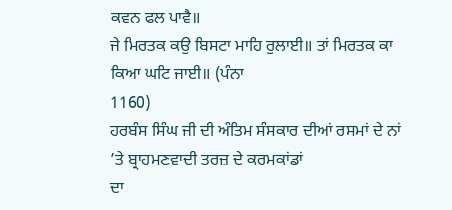ਕਵਨ ਫਲ ਪਾਵੈ॥
ਜੇ ਮਿਰਤਕ ਕਉ ਬਿਸਟਾ ਮਾਹਿ ਰੁਲਾਈ॥ ਤਾਂ ਮਿਰਤਕ ਕਾ ਕਿਆ ਘਟਿ ਜਾਈ॥ (ਪੰਨਾ
1160)
ਹਰਬੰਸ ਸਿੰਘ ਜੀ ਦੀ ਅੰਤਿਮ ਸੰਸਕਾਰ ਦੀਆਂ ਰਸਮਾਂ ਦੇ ਨਾਂ ’ਤੇ ਬ੍ਰਾਹਮਣਵਾਦੀ ਤਰਜ਼ ਦੇ ਕਰਮਕਾਂਡਾਂ
ਦਾ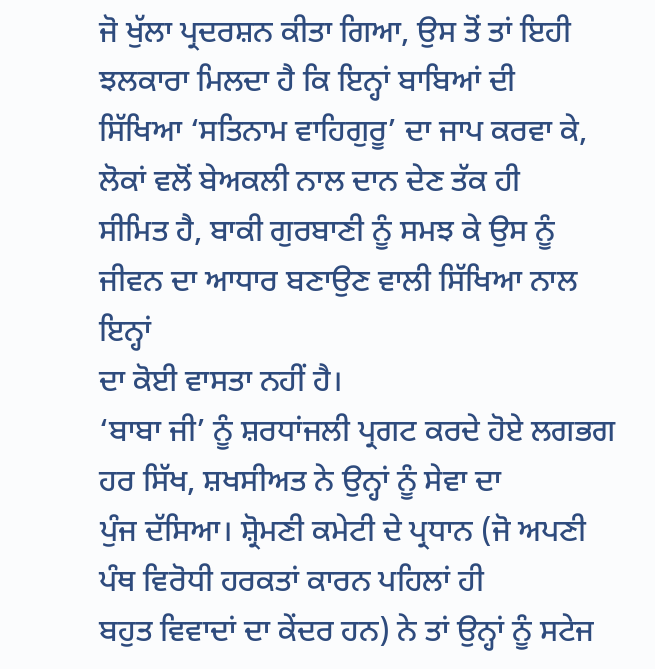ਜੋ ਖੁੱਲਾ ਪ੍ਰਦਰਸ਼ਨ ਕੀਤਾ ਗਿਆ, ਉਸ ਤੋਂ ਤਾਂ ਇਹੀ ਝਲਕਾਰਾ ਮਿਲਦਾ ਹੈ ਕਿ ਇਨ੍ਹਾਂ ਬਾਬਿਆਂ ਦੀ
ਸਿੱਖਿਆ ‘ਸਤਿਨਾਮ ਵਾਹਿਗੁਰੂ’ ਦਾ ਜਾਪ ਕਰਵਾ ਕੇ, ਲੋਕਾਂ ਵਲੋਂ ਬੇਅਕਲੀ ਨਾਲ ਦਾਨ ਦੇਣ ਤੱਕ ਹੀ
ਸੀਮਿਤ ਹੈ, ਬਾਕੀ ਗੁਰਬਾਣੀ ਨੂੰ ਸਮਝ ਕੇ ਉਸ ਨੂੰ ਜੀਵਨ ਦਾ ਆਧਾਰ ਬਣਾਉਣ ਵਾਲੀ ਸਿੱਖਿਆ ਨਾਲ ਇਨ੍ਹਾਂ
ਦਾ ਕੋਈ ਵਾਸਤਾ ਨਹੀਂ ਹੈ।
‘ਬਾਬਾ ਜੀ’ ਨੂੰ ਸ਼ਰਧਾਂਜਲੀ ਪ੍ਰਗਟ ਕਰਦੇ ਹੋਏ ਲਗਭਗ ਹਰ ਸਿੱਖ, ਸ਼ਖਸੀਅਤ ਨੇ ਉਨ੍ਹਾਂ ਨੂੰ ਸੇਵਾ ਦਾ
ਪੁੰਜ ਦੱਸਿਆ। ਸ਼੍ਰੋਮਣੀ ਕਮੇਟੀ ਦੇ ਪ੍ਰਧਾਨ (ਜੋ ਅਪਣੀ ਪੰਥ ਵਿਰੋਧੀ ਹਰਕਤਾਂ ਕਾਰਨ ਪਹਿਲਾਂ ਹੀ
ਬਹੁਤ ਵਿਵਾਦਾਂ ਦਾ ਕੇਂਦਰ ਹਨ) ਨੇ ਤਾਂ ਉਨ੍ਹਾਂ ਨੂੰ ਸਟੇਜ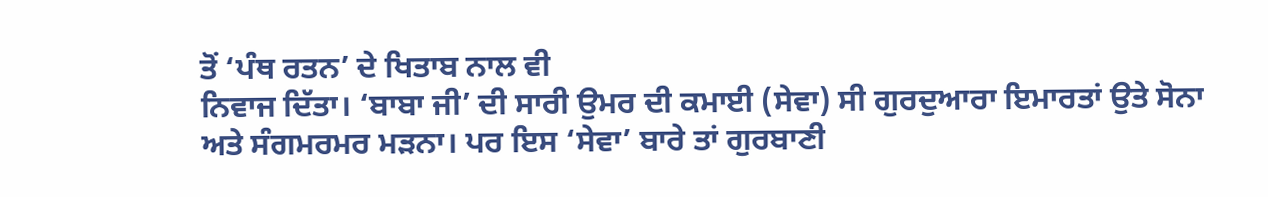ਤੋਂ ‘ਪੰਥ ਰਤਨ’ ਦੇ ਖਿਤਾਬ ਨਾਲ ਵੀ
ਨਿਵਾਜ ਦਿੱਤਾ। ‘ਬਾਬਾ ਜੀ’ ਦੀ ਸਾਰੀ ਉਮਰ ਦੀ ਕਮਾਈ (ਸੇਵਾ) ਸੀ ਗੁਰਦੁਆਰਾ ਇਮਾਰਤਾਂ ਉਤੇ ਸੋਨਾ
ਅਤੇ ਸੰਗਮਰਮਰ ਮੜਨਾ। ਪਰ ਇਸ ‘ਸੇਵਾ’ ਬਾਰੇ ਤਾਂ ਗੁਰਬਾਣੀ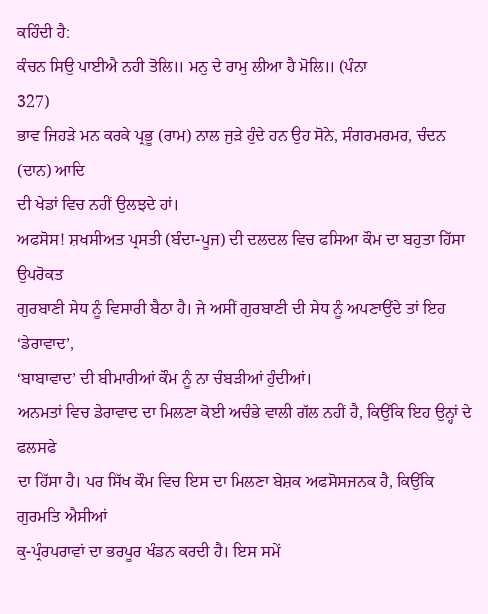ਕਹਿੰਦੀ ਹੈ:
ਕੰਚਨ ਸਿਉ ਪਾਈਐ ਨਹੀ ਤੋਲਿ॥ ਮਨੁ ਦੇ ਰਾਮੁ ਲੀਆ ਹੈ ਮੋਲਿ॥ (ਪੰਨਾ
327)
ਭਾਵ ਜਿਹੜੇ ਮਨ ਕਰਕੇ ਪ੍ਰਭੂ (ਰਾਮ) ਨਾਲ ਜੁੜੇ ਹੁੰਦੇ ਹਨ ਉਹ ਸੋਨੇ, ਸੰਗਰਮਰਮਰ, ਚੰਦਨ (ਦਾਨ) ਆਦਿ
ਦੀ ਖੇਡਾਂ ਵਿਚ ਨਹੀਂ ਉਲਝਦੇ ਹਾਂ।
ਅਫਸੋਸ! ਸ਼ਖਸੀਅਤ ਪ੍ਰਸਤੀ (ਬੰਦਾ-ਪੂਜ) ਦੀ ਦਲਦਲ ਵਿਚ ਫਸਿਆ ਕੌਮ ਦਾ ਬਹੁਤਾ ਹਿੱਸਾ ਉਪਰੋਕਤ
ਗੁਰਬਾਣੀ ਸੇਧ ਨੂੰ ਵਿਸਾਰੀ ਬੈਠਾ ਹੈ। ਜੇ ਅਸੀਂ ਗੁਰਬਾਣੀ ਦੀ ਸੇਧ ਨੂੰ ਅਪਣਾਉਂਦੇ ਤਾਂ ਇਹ ‘ਡੇਰਾਵਾਦ’,
‘ਬਾਬਾਵਾਦ’ ਦੀ ਬੀਮਾਰੀਆਂ ਕੌਮ ਨੂੰ ਨਾ ਚੰਬੜੀਆਂ ਹੁੰਦੀਆਂ।
ਅਨਮਤਾਂ ਵਿਚ ਡੇਰਾਵਾਦ ਦਾ ਮਿਲਣਾ ਕੋਈ ਅਚੰਭੇ ਵਾਲੀ ਗੱਲ ਨਹੀਂ ਹੈ, ਕਿਉਂਕਿ ਇਹ ਉਨ੍ਹਾਂ ਦੇ ਫਲਸਫੇ
ਦਾ ਹਿੱਸਾ ਹੈ। ਪਰ ਸਿੱਖ ਕੌਮ ਵਿਚ ਇਸ ਦਾ ਮਿਲਣਾ ਬੇਸ਼ਕ ਅਫਸੋਸਜਨਕ ਹੈ, ਕਿਉਂਕਿ ਗੁਰਮਤਿ ਐਸੀਆਂ
ਕੁ-ਪ੍ਰੰਰਪਰਾਵਾਂ ਦਾ ਭਰਪੂਰ ਖੰਡਨ ਕਰਦੀ ਹੈ। ਇਸ ਸਮੇਂ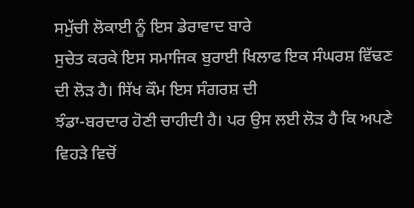ਸਮੁੱਚੀ ਲੋਕਾਈ ਨੂੰ ਇਸ ਡੇਰਾਵਾਦ ਬਾਰੇ
ਸੁਚੇਤ ਕਰਕੇ ਇਸ ਸਮਾਜਿਕ ਬੁਰਾਈ ਖਿਲਾਫ ਇਕ ਸੰਘਰਸ਼ ਵਿੱਢਣ ਦੀ ਲੋੜ ਹੈ। ਸਿੱਖ ਕੌਮ ਇਸ ਸੰਗਰਸ਼ ਦੀ
ਝੰਡਾ-ਬਰਦਾਰ ਹੋਣੀ ਚਾਹੀਦੀ ਹੈ। ਪਰ ਉਸ ਲਈ ਲੋੜ ਹੈ ਕਿ ਅਪਣੇ ਵਿਹੜੇ ਵਿਚੋਂ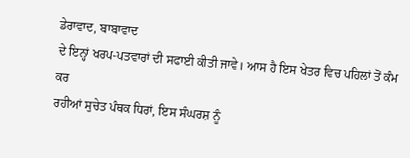ਡੇਰਾਵਾਦ, ਬਾਬਾਵਾਦ
ਦੇ ਇਨ੍ਹਾਂ ਖਰਪ-ਪਤਵਾਰਾਂ ਦੀ ਸਫਾਈ ਕੀਤੀ ਜਾਵੇ। ਆਸ ਹੈ ਇਸ ਖੇਤਰ ਵਿਚ ਪਹਿਲਾਂ ਤੋਂ ਕੰਮ ਕਰ
ਰਹੀਆਂ ਸੁਚੇਤ ਪੰਥਕ ਧਿਰਾਂ, ਇਸ ਸੰਘਰਸ਼ ਨੂੰ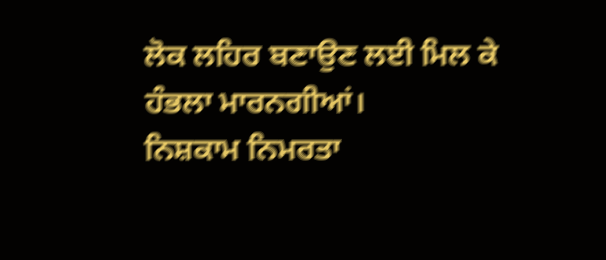ਲੋਕ ਲਹਿਰ ਬਣਾਉਣ ਲਈ ਮਿਲ ਕੇ ਹੰਭਲਾ ਮਾਰਨਗੀਆਂ।
ਨਿਸ਼ਕਾਮ ਨਿਮਰਤਾ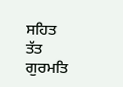ਸਹਿਤ
ਤੱਤ ਗੁਰਮਤਿ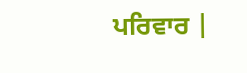ਪਰਿਵਾਰ |